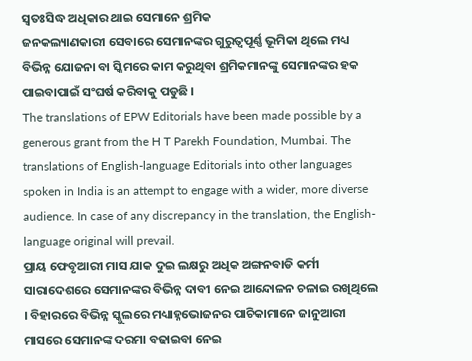ସ୍ୱତଃସିଦ୍ଧ ଅଧିକାର ଥାଇ ସେମାନେ ଶ୍ରମିକ
ଜନକଲ୍ୟାଣକାରୀ ସେବାରେ ସେମାନଙ୍କର ଗୁରୁତ୍ୱପୂର୍ଣ୍ଣ ଭୂମିକା ଥିଲେ ମଧ୍ୟ ବିଭିନ୍ନ ଯୋଜନା ବା ସ୍କିମରେ କାମ କରୁଥିବା ଶ୍ରମିକମାନଙ୍କୁ ସେମାନଙ୍କର ହକ ପାଇବାପାଇଁ ସଂଘର୍ଷ କରିବାକୁ ପଡୁଛି ।
The translations of EPW Editorials have been made possible by a generous grant from the H T Parekh Foundation, Mumbai. The translations of English-language Editorials into other languages spoken in India is an attempt to engage with a wider, more diverse audience. In case of any discrepancy in the translation, the English-language original will prevail.
ପ୍ରାୟ ଫେବୃଆରୀ ମାସ ଯାକ ଦୁଇ ଲକ୍ଷରୁ ଅଧିକ ଅଙ୍ଗନବାଡି କର୍ମୀ ସାରାଦେଶରେ ସେମାନଙ୍କର ବିଭିନ୍ନ ଦାବୀ ନେଇ ଆନ୍ଦୋଳନ ଚଳାଇ ରଖିଥିଲେ । ବିହାରରେ ବିଭିନ୍ନ ସ୍କୁଲରେ ମଧ୍ୟାହ୍ନଭୋଜନର ପାଚିକାମାନେ ଜାନୁଆରୀ ମାସରେ ସେମାନଙ୍କ ଦରମା ବଢାଇବା ନେଇ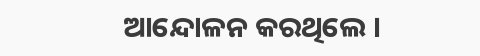ଆନ୍ଦୋଳନ କରଥିଲେ ।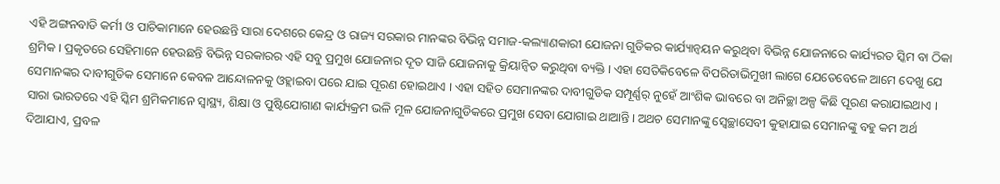ଏହି ଅଙ୍ଗନବାଡି କର୍ମୀ ଓ ପାଚିକାମାନେ ହେଉଛନ୍ତି ସାରା ଦେଶରେ କେନ୍ଦ୍ର ଓ ରାଜ୍ୟ ସରକାର ମାନଙ୍କର ବିଭିନ୍ନ ସମାଜ-କଲ୍ୟାଣକାରୀ ଯୋଜନା ଗୁଡିକର କାର୍ଯ୍ୟାନ୍ୱୟନ କରୁଥିବା ବିଭିନ୍ନ ଯୋଜନାରେ କାର୍ଯ୍ୟରତ ସ୍କିମ ବା ଠିକା ଶ୍ରମିକ । ପ୍ରକୃତରେ ସେହିମାନେ ହେଉଛନ୍ତି ବିଭିନ୍ନ ସରକାରର ଏହି ସବୁ ପ୍ରମୁଖ ଯୋଜନାର ଦୂତ ସାଜି ଯୋଜନାକୁ କ୍ରିୟାନ୍ୱିତ କରୁଥିବା ବ୍ୟକ୍ତି । ଏହା ସେତିକିବେଳେ ବିପରିତାଭିମୁଖୀ ଲାଗେ ଯେତେବେଳେ ଆମେ ଦେଖୁ ଯେ ସେମାନଙ୍କର ଦାବୀଗୁଡିକ ସେମାନେ କେବଳ ଆନ୍ଦୋଳନକୁ ଓହ୍ଲାଇବା ପରେ ଯାଇ ପୂରଣ ହୋଇଥାଏ । ଏହା ସହିତ ସେମାନଙ୍କର ଦାବୀଗୁଡିକ ସମ୍ପୂର୍ଣ୍ଣର୍ ନୁହେଁ ଆଂଶିକ ଭାବରେ ବା ଅନିଚ୍ଛା ଅଳ୍ପ କିଛି ପୂରଣ କରାଯାଇଥାଏ ।
ସାରା ଭାରତରେ ଏହି ସ୍କିମ ଶ୍ରମିକମାନେ ସ୍ୱାସ୍ଥ୍ୟ, ଶିକ୍ଷା ଓ ପୁଷ୍ଟିଯୋଗାଣ କାର୍ଯ୍ୟକ୍ରମ ଭଳି ମୂଳ ଯୋଜନାଗୁଡିକରେ ପ୍ରମୁଖ ସେବା ଯୋଗାଇ ଥାଆନ୍ତି । ଅଥଚ ସେମାନଙ୍କୁ ସ୍ୱେଚ୍ଛାସେବୀ କୁହାଯାଇ ସେମାନଙ୍କୁ ବହୁ କମ ଅର୍ଥ ଦିଆଯାଏ, ପ୍ରବଳ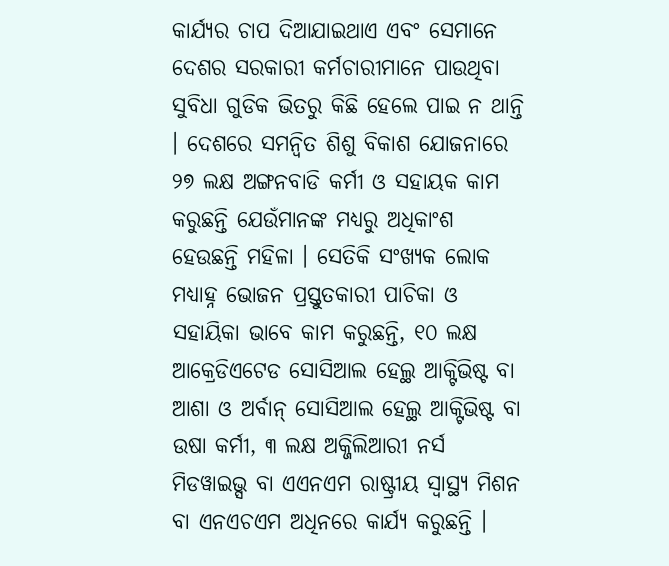କାର୍ଯ୍ୟର ଚାପ ଦିଆଯାଇଥାଏ ଏବଂ ସେମାନେ ଦେଶର ସରକାରୀ କର୍ମଚାରୀମାନେ ପାଉଥିବା ସୁବିଧା ଗୁଡିକ ଭିତରୁ କିଛି ହେଲେ ପାଇ ନ ଥାନ୍ତି । ଦେଶରେ ସମନ୍ୱିତ ଶିଶୁ ବିକାଶ ଯୋଜନାରେ ୨୭ ଲକ୍ଷ ଅଙ୍ଗନବାଡି କର୍ମୀ ଓ ସହାୟକ କାମ କରୁଛନ୍ତି ଯେଉଁମାନଙ୍କ ମଧ୍ୟରୁ ଅଧିକାଂଶ ହେଉଛନ୍ତି ମହିଳା । ସେତିକି ସଂଖ୍ୟକ ଲୋକ ମଧ୍ୟାହ୍ନ ଭୋଜନ ପ୍ରସ୍ତୁତକାରୀ ପାଚିକା ଓ ସହାୟିକା ଭାବେ କାମ କରୁଛନ୍ତି, ୧୦ ଲକ୍ଷ ଆକ୍ରେଡିଏଟେଡ ସୋସିଆଲ ହେଲ୍ଥ ଆକ୍ଟିଭିଷ୍ଟ ବା ଆଶା ଓ ଅର୍ବାନ୍ ସୋସିଆଲ ହେଲ୍ଥ ଆକ୍ଟିଭିଷ୍ଟ ବା ଉଷା କର୍ମୀ, ୩ ଲକ୍ଷ ଅକ୍ଜିଲିଆରୀ ନର୍ସ ମିଡୱାଇଭ୍ସ ବା ଏଏନଏମ ରାଷ୍ଟ୍ରୀୟ ସ୍ୱାସ୍ଥ୍ୟ ମିଶନ ବା ଏନଏଚଏମ ଅଧିନରେ କାର୍ଯ୍ୟ କରୁଛନ୍ତି ।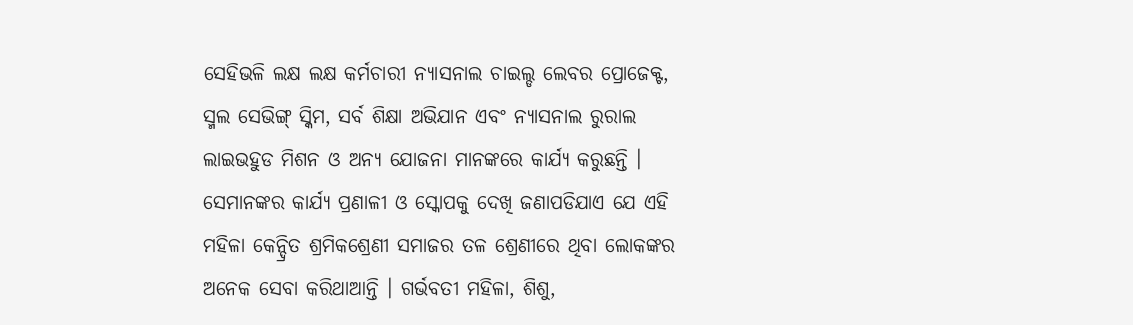ସେହିଭଳି ଲକ୍ଷ ଲକ୍ଷ କର୍ମଚାରୀ ନ୍ୟାସନାଲ ଚାଇଲ୍ଡ ଲେବର ପ୍ରୋଜେକ୍ଟ, ସ୍ମଲ ସେଭିଙ୍ଗ୍ ସ୍କିମ, ସର୍ବ ଶିକ୍ଷା ଅଭିଯାନ ଏବଂ ନ୍ୟାସନାଲ ରୁରାଲ ଲାଇଭହୁଡ ମିଶନ ଓ ଅନ୍ୟ ଯୋଜନା ମାନଙ୍କରେ କାର୍ଯ୍ୟ କରୁଛନ୍ତି ।
ସେମାନଙ୍କର କାର୍ଯ୍ୟ ପ୍ରଣାଳୀ ଓ ସ୍କୋପକୁ ଦେଖି ଜଣାପଡିଯାଏ ଯେ ଏହି ମହିଳା କେନ୍ଦ୍ରିତ ଶ୍ରମିକଶ୍ରେଣୀ ସମାଜର ତଳ ଶ୍ରେଣୀରେ ଥିବା ଲୋକଙ୍କର ଅନେକ ସେବା କରିଥାଆନ୍ତି । ଗର୍ଭବତୀ ମହିଳା, ଶିଶୁ,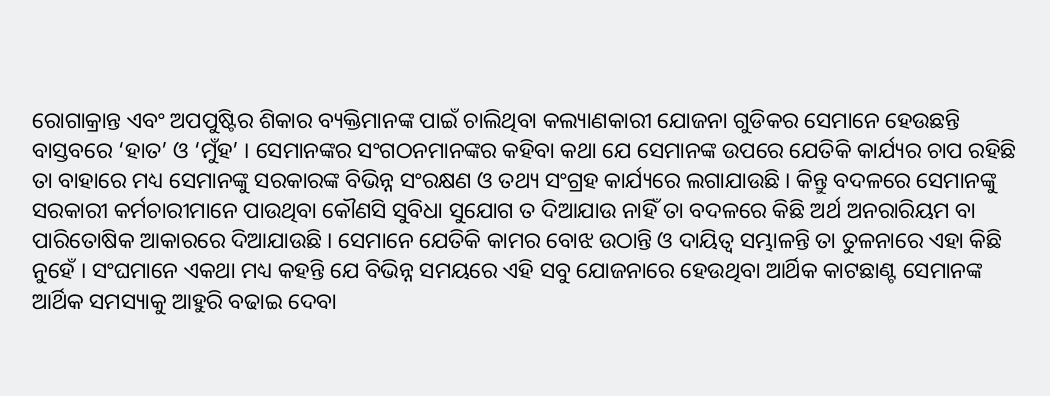ରୋଗାକ୍ରାନ୍ତ ଏବଂ ଅପପୁଷ୍ଟିର ଶିକାର ବ୍ୟକ୍ତିମାନଙ୍କ ପାଇଁ ଚାଲିଥିବା କଲ୍ୟାଣକାରୀ ଯୋଜନା ଗୁଡିକର ସେମାନେ ହେଉଛନ୍ତି ବାସ୍ତବରେ ‘ହାତ’ ଓ ‘ମୁଁହ’ । ସେମାନଙ୍କର ସଂଗଠନମାନଙ୍କର କହିବା କଥା ଯେ ସେମାନଙ୍କ ଉପରେ ଯେତିକି କାର୍ଯ୍ୟର ଚାପ ରହିଛି ତା ବାହାରେ ମଧ୍ୟ ସେମାନଙ୍କୁ ସରକାରଙ୍କ ବିଭିନ୍ନ ସଂରକ୍ଷଣ ଓ ତଥ୍ୟ ସଂଗ୍ରହ କାର୍ଯ୍ୟରେ ଲଗାଯାଉଛି । କିନ୍ତୁ ବଦଳରେ ସେମାନଙ୍କୁ ସରକାରୀ କର୍ମଚାରୀମାନେ ପାଉଥିବା କୌଣସି ସୁବିଧା ସୁଯୋଗ ତ ଦିଆଯାଉ ନାହିଁ ତା ବଦଳରେ କିଛି ଅର୍ଥ ଅନରାରିୟମ ବା ପାରିତୋଷିକ ଆକାରରେ ଦିଆଯାଉଛି । ସେମାନେ ଯେତିକି କାମର ବୋଝ ଉଠାନ୍ତି ଓ ଦାୟିତ୍ୱ ସମ୍ଭାଳନ୍ତି ତା ତୁଳନାରେ ଏହା କିଛି ନୁହେଁ । ସଂଘମାନେ ଏକଥା ମଧ୍ୟ କହନ୍ତି ଯେ ବିଭିନ୍ନ ସମୟରେ ଏହି ସବୁ ଯୋଜନାରେ ହେଉଥିବା ଆର୍ଥିକ କାଟଛାଣ୍ଟ ସେମାନଙ୍କ ଆର୍ଥିକ ସମସ୍ୟାକୁ ଆହୁରି ବଢାଇ ଦେବା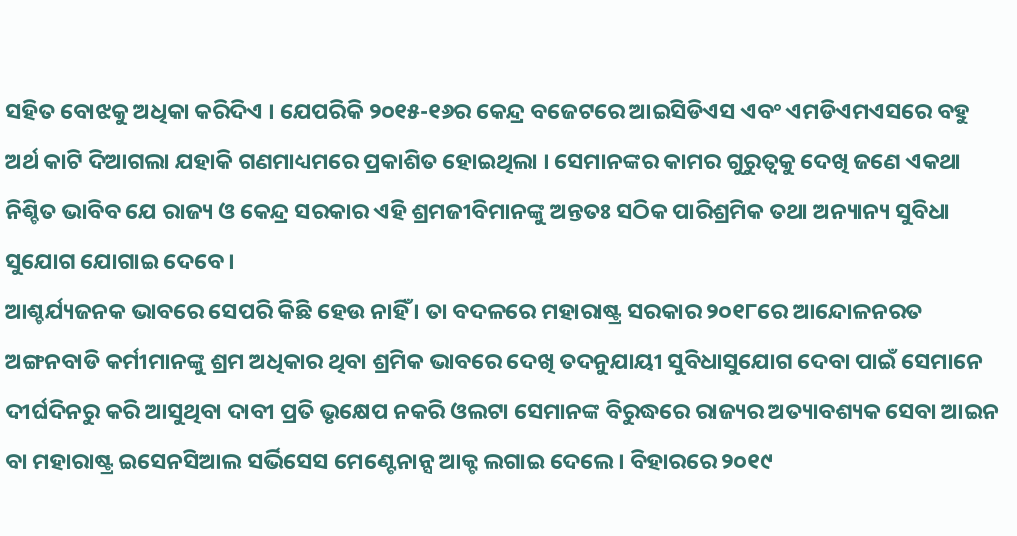ସହିତ ବୋଝକୁ ଅଧିକା କରିଦିଏ । ଯେପରିକି ୨୦୧୫-୧୬ର କେନ୍ଦ୍ର ବଜେଟରେ ଆଇସିଡିଏସ ଏବଂ ଏମଡିଏମଏସରେ ବହୁ ଅର୍ଥ କାଟି ଦିଆଗଲା ଯହାକି ଗଣମାଧ୍ୟମରେ ପ୍ରକାଶିତ ହୋଇଥିଲା । ସେମାନଙ୍କର କାମର ଗୁରୁତ୍ୱକୁ ଦେଖି ଜଣେ ଏକଥା ନିଶ୍ଚିତ ଭାବିବ ଯେ ରାଜ୍ୟ ଓ କେନ୍ଦ୍ର ସରକାର ଏହି ଶ୍ରମଜୀବିମାନଙ୍କୁ ଅନ୍ତତଃ ସଠିକ ପାରିଶ୍ରମିକ ତଥା ଅନ୍ୟାନ୍ୟ ସୁବିଧା ସୁଯୋଗ ଯୋଗାଇ ଦେବେ ।
ଆଶ୍ଚର୍ଯ୍ୟଜନକ ଭାବରେ ସେପରି କିଛି ହେଉ ନାହିଁ । ତା ବଦଳରେ ମହାରାଷ୍ଟ୍ର ସରକାର ୨୦୧୮ରେ ଆନ୍ଦୋଳନରତ ଅଙ୍ଗନବାଡି କର୍ମୀମାନଙ୍କୁ ଶ୍ରମ ଅଧିକାର ଥିବା ଶ୍ରମିକ ଭାବରେ ଦେଖି ତଦନୁଯାୟୀ ସୁବିଧାସୁଯୋଗ ଦେବା ପାଇଁ ସେମାନେ ଦୀର୍ଘଦିନରୁ କରି ଆସୁଥିବା ଦାବୀ ପ୍ରତି ଭୃକ୍ଷେପ ନକରି ଓଲଟା ସେମାନଙ୍କ ବିରୁଦ୍ଧରେ ରାଜ୍ୟର ଅତ୍ୟାବଶ୍ୟକ ସେବା ଆଇନ ବା ମହାରାଷ୍ଟ୍ର ଇସେନସିଆଲ ସର୍ଭିସେସ ମେଣ୍ଟେନାନ୍ସ ଆକ୍ଟ ଲଗାଇ ଦେଲେ । ବିହାରରେ ୨୦୧୯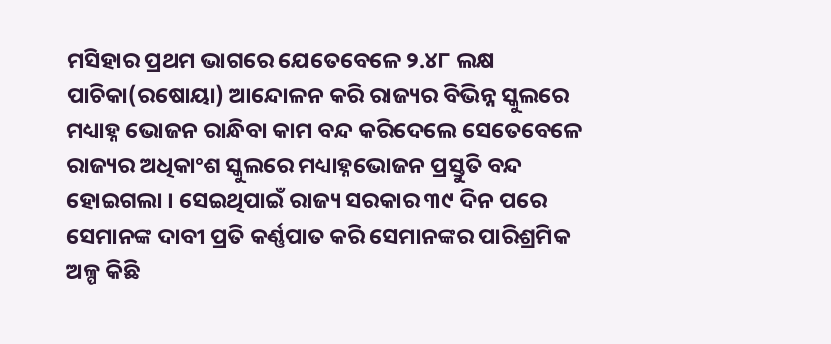ମସିହାର ପ୍ରଥମ ଭାଗରେ ଯେତେବେଳେ ୨.୪୮ ଲକ୍ଷ ପାଚିକା(ରଷୋୟା) ଆନ୍ଦୋଳନ କରି ରାଜ୍ୟର ବିଭିନ୍ନ ସ୍କୁଲରେ ମଧ୍ୟାହ୍ନ ଭୋଜନ ରାନ୍ଧିବା କାମ ବନ୍ଦ କରିଦେଲେ ସେତେବେଳେ ରାଜ୍ୟର ଅଧିକାଂଶ ସ୍କୁଲରେ ମଧ୍ୟାହ୍ନଭୋଜନ ପ୍ରସ୍ତୁତି ବନ୍ଦ ହୋଇଗଲା । ସେଇଥିପାଇଁ ରାଜ୍ୟ ସରକାର ୩୯ ଦିନ ପରେ ସେମାନଙ୍କ ଦାବୀ ପ୍ରତି କର୍ଣ୍ଣପାତ କରି ସେମାନଙ୍କର ପାରିଶ୍ରମିକ ଅଳ୍ପ କିଛି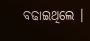ବଢାଇଥିଲେ ।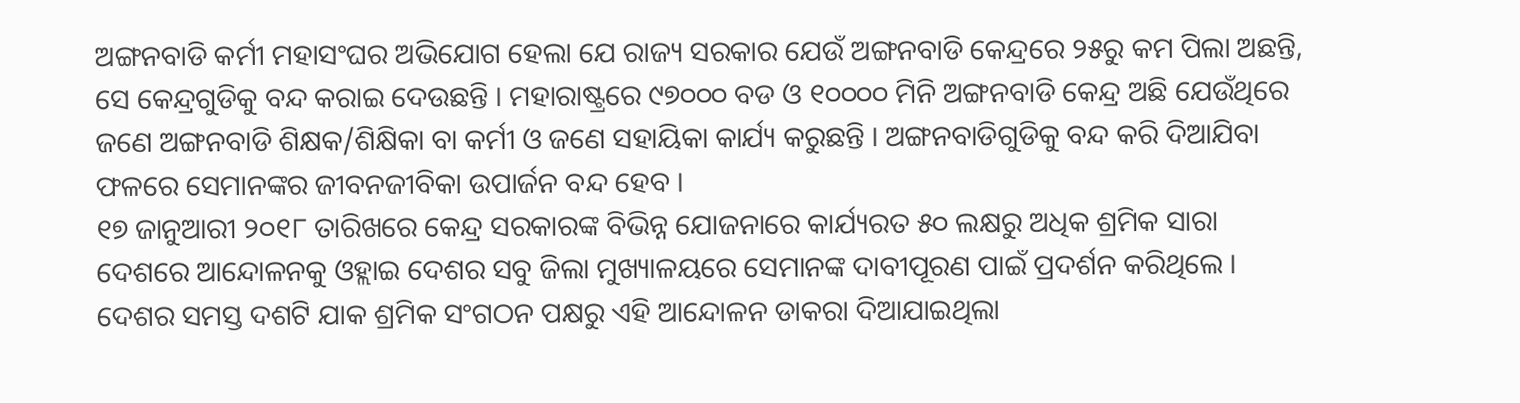ଅଙ୍ଗନବାଡି କର୍ମୀ ମହାସଂଘର ଅଭିଯୋଗ ହେଲା ଯେ ରାଜ୍ୟ ସରକାର ଯେଉଁ ଅଙ୍ଗନବାଡି କେନ୍ଦ୍ରରେ ୨୫ରୁ କମ ପିଲା ଅଛନ୍ତି, ସେ କେନ୍ଦ୍ରଗୁଡିକୁ ବନ୍ଦ କରାଇ ଦେଉଛନ୍ତି । ମହାରାଷ୍ଟ୍ରରେ ୯୭୦୦୦ ବଡ ଓ ୧୦୦୦୦ ମିନି ଅଙ୍ଗନବାଡି କେନ୍ଦ୍ର ଅଛି ଯେଉଁଥିରେ ଜଣେ ଅଙ୍ଗନବାଡି ଶିକ୍ଷକ/ଶିକ୍ଷିକା ବା କର୍ମୀ ଓ ଜଣେ ସହାୟିକା କାର୍ଯ୍ୟ କରୁଛନ୍ତି । ଅଙ୍ଗନବାଡିଗୁଡିକୁ ବନ୍ଦ କରି ଦିଆଯିବା ଫଳରେ ସେମାନଙ୍କର ଜୀବନଜୀବିକା ଉପାର୍ଜନ ବନ୍ଦ ହେବ ।
୧୭ ଜାନୁଆରୀ ୨୦୧୮ ତାରିଖରେ କେନ୍ଦ୍ର ସରକାରଙ୍କ ବିଭିନ୍ନ ଯୋଜନାରେ କାର୍ଯ୍ୟରତ ୫୦ ଲକ୍ଷରୁ ଅଧିକ ଶ୍ରମିକ ସାରା ଦେଶରେ ଆନ୍ଦୋଳନକୁ ଓହ୍ଲାଇ ଦେଶର ସବୁ ଜିଲା ମୁଖ୍ୟାଳୟରେ ସେମାନଙ୍କ ଦାବୀପୂରଣ ପାଇଁ ପ୍ରଦର୍ଶନ କରିଥିଲେ । ଦେଶର ସମସ୍ତ ଦଶଟି ଯାକ ଶ୍ରମିକ ସଂଗଠନ ପକ୍ଷରୁ ଏହି ଆନ୍ଦୋଳନ ଡାକରା ଦିଆଯାଇଥିଲା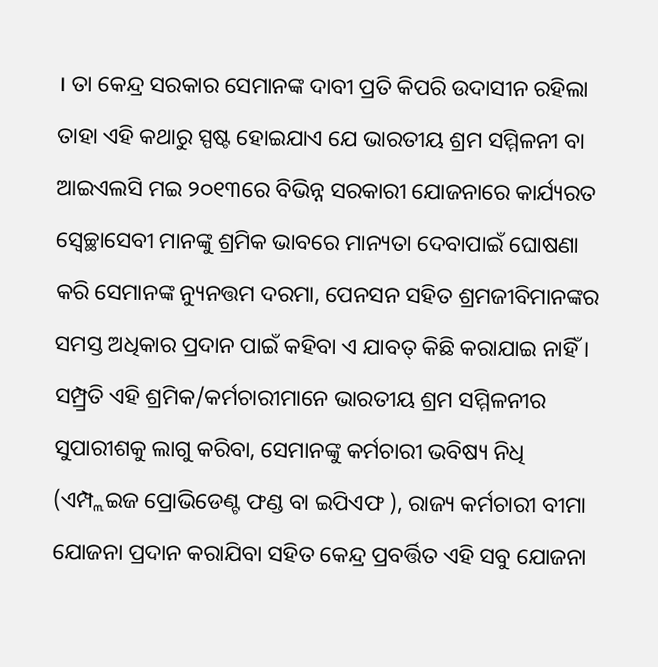। ତା କେନ୍ଦ୍ର ସରକାର ସେମାନଙ୍କ ଦାବୀ ପ୍ରତି କିପରି ଉଦାସୀନ ରହିଲା ତାହା ଏହି କଥାରୁ ସ୍ପଷ୍ଟ ହୋଇଯାଏ ଯେ ଭାରତୀୟ ଶ୍ରମ ସମ୍ମିଳନୀ ବା ଆଇଏଲସି ମଇ ୨୦୧୩ରେ ବିଭିନ୍ନ ସରକାରୀ ଯୋଜନାରେ କାର୍ଯ୍ୟରତ ସ୍ୱେଚ୍ଛାସେବୀ ମାନଙ୍କୁ ଶ୍ରମିକ ଭାବରେ ମାନ୍ୟତା ଦେବାପାଇଁ ଘୋଷଣା କରି ସେମାନଙ୍କ ନ୍ୟୁନତ୍ତମ ଦରମା, ପେନସନ ସହିତ ଶ୍ରମଜୀବିମାନଙ୍କର ସମସ୍ତ ଅଧିକାର ପ୍ରଦାନ ପାଇଁ କହିବା ଏ ଯାବତ୍ କିଛି କରାଯାଇ ନାହିଁ । ସମ୍ପ୍ର୍ରତି ଏହି ଶ୍ରମିକ/କର୍ମଚାରୀମାନେ ଭାରତୀୟ ଶ୍ରମ ସମ୍ମିଳନୀର ସୁପାରୀଶକୁ ଲାଗୁ କରିବା, ସେମାନଙ୍କୁ କର୍ମଚାରୀ ଭବିଷ୍ୟ ନିଧି (ଏମ୍ପ୍ଲଇଜ ପ୍ରୋଭିଡେଣ୍ଟ ଫଣ୍ଡ ବା ଇପିଏଫ ), ରାଜ୍ୟ କର୍ମଚାରୀ ବୀମା ଯୋଜନା ପ୍ରଦାନ କରାଯିବା ସହିତ କେନ୍ଦ୍ର ପ୍ରବର୍ତ୍ତିତ ଏହି ସବୁ ଯୋଜନା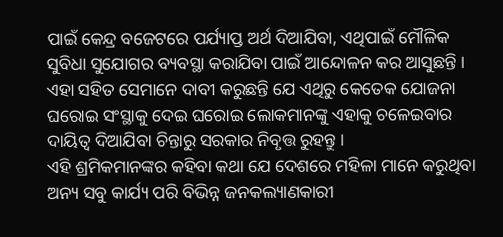ପାଇଁ କେନ୍ଦ୍ର ବଜେଟରେ ପର୍ଯ୍ୟାପ୍ତ ଅର୍ଥ ଦିଆଯିବା, ଏଥିପାଇଁ ମୌଳିକ ସୁବିଧା ସୁଯୋଗର ବ୍ୟବସ୍ଥା କରାଯିବା ପାଇଁ ଆନ୍ଦୋଳନ କର ଆସୁଛନ୍ତି । ଏହା ସହିତ ସେମାନେ ଦାବୀ କରୁଛନ୍ତି ଯେ ଏଥିରୁ କେତେକ ଯୋଜନା ଘରୋଇ ସଂସ୍ଥାକୁ ଦେଇ ଘରୋଇ ଲୋକମାନଙ୍କୁ ଏହାକୁ ଚଳେଇବାର ଦାୟିତ୍ୱ ଦିଆଯିବା ଚିନ୍ତାରୁ ସରକାର ନିବୃତ୍ତ ରୁହନ୍ତୁ ।
ଏହି ଶ୍ରମିକମାନଙ୍କର କହିବା କଥା ଯେ ଦେଶରେ ମହିଳା ମାନେ କରୁଥିବା ଅନ୍ୟ ସବୁ କାର୍ଯ୍ୟ ପରି ବିଭିନ୍ନ ଜନକଲ୍ୟାଣକାରୀ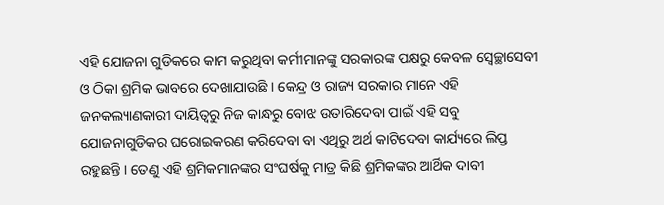ଏହି ଯୋଜନା ଗୁଡିକରେ କାମ କରୁଥିବା କର୍ମୀମାନଙ୍କୁ ସରକାରଙ୍କ ପକ୍ଷରୁ କେବଳ ସ୍ୱେଚ୍ଛାସେବୀ ଓ ଠିକା ଶ୍ରମିକ ଭାବରେ ଦେଖାଯାଉଛି । କେନ୍ଦ୍ର ଓ ରାଜ୍ୟ ସରକାର ମାନେ ଏହି ଜନକଲ୍ୟାଣକାରୀ ଦାୟିତ୍ୱରୁ ନିଜ କାନ୍ଧରୁ ବୋଝ ଉତାରିଦେବା ପାଇଁ ଏହି ସବୁ ଯୋଜନାଗୁଡିକର ଘରୋଇକରଣ କରିଦେବା ବା ଏଥିରୁ ଅର୍ଥ କାଟିଦେବା କାର୍ଯ୍ୟରେ ଲିପ୍ତ ରହୁଛନ୍ତି । ତେଣୁ ଏହି ଶ୍ରମିକମାନଙ୍କର ସଂଘର୍ଷକୁ ମାତ୍ର କିଛି ଶ୍ରମିକଙ୍କର ଆର୍ଥିକ ଦାବୀ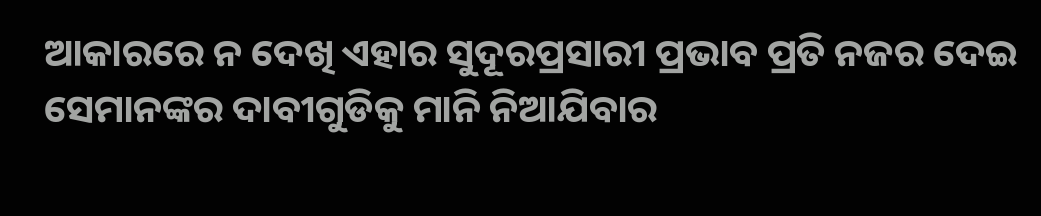ଆକାରରେ ନ ଦେଖି ଏହାର ସୁଦୂରପ୍ରସାରୀ ପ୍ରଭାବ ପ୍ରତି ନଜର ଦେଇ ସେମାନଙ୍କର ଦାବୀଗୁଡିକୁ ମାନି ନିଆଯିବାର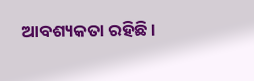ଆବଶ୍ୟକତା ରହିଛି ।